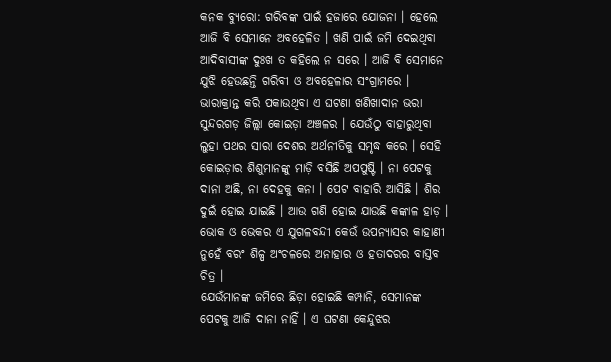କନକ ବ୍ୟୁରୋ: ଗରିବଙ୍କ ପାଇଁ ହଜାରେ ଯୋଜନା । ହେଲେ ଆଜି ବି ସେମାନେ ଅବହେଳିତ । ଖଣି ପାଇଁ ଜମି ଦେଇଥିବା ଆଦିବାସୀଙ୍କ ଦୁଃଖ ତ କହିଲେ ନ ସରେ । ଆଜି ବି ସେମାନେ ଯୁଝି ହେଉଛନ୍ତି ଗରିବୀ ଓ ଅବହେଳାର ସଂଗ୍ରାମରେ ।
ଭାରାକ୍ରାନ୍ତ କରି ପକାଉଥିବା ଏ ଘଟଣା ଖଣିଖାଦାନ ଭରା ସୁନ୍ଦରଗଡ଼ ଜିଲ୍ଲା କୋଇଡ଼ା ଅଞ୍ଚଳର । ଯେଉଁଠୁ ବାହାରୁଥିବା ଲୁହା ପଥର ସାରା ଦେଶର ଅର୍ଥନୀତିକୁ ସମୃଦ୍ଧ କରେ । ସେହି କୋଇଡ଼ାର ଶିଶୁମାନଙ୍କୁ ମାଡ଼ି ବସିଛି ଅପପୁଷ୍ଟି । ନା ପେଟକୁ ଦାନା ଅଛି, ନା ଦେହକୁ କନା । ପେଟ ବାହାରି ଆସିଛି । ଶିର ଦୁଇଁ ହୋଇ ଯାଇଛି । ଆଉ ଗଣି ହୋଇ ଯାଉଛି କଙ୍କାଳ ହାଡ଼ । ଭୋକ ଓ ଭେକର ଏ ଯୁଗଳବନ୍ଦୀ କେଉଁ ଉପନ୍ୟାସର କାହାଣୀ ନୁହେଁ ବରଂ ଶିଳ୍ପ ଅଂଚଳରେ ଅନାହାର ଓ ହତାଦରର ବାସ୍ତବ ଚିତ୍ର ।
ଯେଉଁମାନଙ୍କ ଜମିରେ ଛିଡ଼ା ହୋଇଛି କମ୍ପାନି, ସେମାନଙ୍କ ପେଟକୁ ଆଜି ଦାନା ନାହିଁ । ଏ ଘଟଣା କେନ୍ଦୁଝର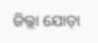ଜିଲ୍ଲା ଯୋଡ଼ା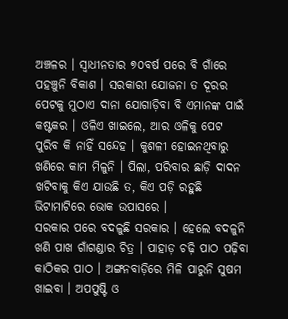ଅଞ୍ଚଳର । ସ୍ବାଧୀନତାର ୭୦ବର୍ଷ ପରେ ବି ଗାଁରେ ପହଞ୍ଚୁନି ବିକାଶ । ସରକାରୀ ଯୋଜନା ତ ଦୂରର ପେଟକୁ ମୁଠାଏ ଦାନା ଯୋଗାଡ଼ିବା ବି ଏମାନଙ୍କ ପାଇଁ କଷ୍ଟକର । ଓଳିଏ ଖାଇଲେ, ଆର ଓଳିକୁ ପେଟ ପୁରିବ କି ନାହିଁ ସନ୍ଦେହ । କୁଶଳୀ ହୋଇନଥିବାରୁ ଖଣିରେ କାମ ମିଳୁନି । ପିଲା, ପରିବାର ଛାଡ଼ି ଦାଦନ ଖଟିବାକୁ କିଏ ଯାଉଛି ତ, କିଏ ପଡ଼ି ରହୁଛି ଭିଟାମାଟିରେ ଭୋକ ଉପାସରେ ।
ସରକାର ପରେ ବଦଳୁଛି ସରକାର । ହେଲେ ବଦଳୁନି ଖଣି ପାଖ ଗାଁଗଣ୍ଡାର ଚିତ୍ର । ପାହାଡ଼ ଚଢ଼ି ପାଠ ପଢ଼ିବା କାଠିକର ପାଠ । ଅଙ୍ଗନବାଡ଼ିରେ ମିଳି ପାରୁନି ସୁଷମ ଖାଇବା । ଅପପୁଷ୍ଟି ଓ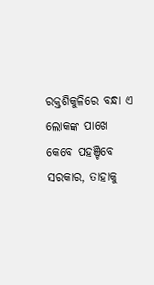ରକ୍ତଶିକୁଳିରେ ବନ୍ଧା ଏ ଲୋକଙ୍କ ପାଖେ କେବେ ପହଞ୍ଚିବେ ସରକାର, ତାହାକୁ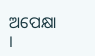ଅପେକ୍ଷା ।